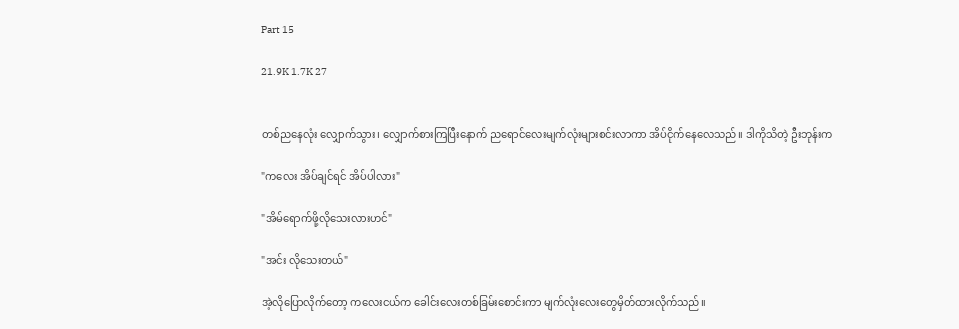Part 15

21.9K 1.7K 27


တစ်ညနေလုံး လျှောက်သွား၊ လျှောက်စားကြပြီးနောက် ညရောင်လေးမျက်လုံးများစင်းလာကာ အိပ်ငိုက်နေလေသည်။ ဒါကိုသိတဲ့ ဦးဘုန်းက

"ကလေး အိပ်ချင်ရင် အိပ်ပါလား"

"အိမ်ရောက်ဖို့လိုသေးလားဟင်"

"အင်း လိုသေးတယ်"

အဲ့လိုပြောလိုက်တော့ ကလေးငယ်က ခေါင်းလေးတစ်ခြမ်းစောင်းကာ မျက်လုံးလေးတွေမှိတ်ထားလိုက်သည်။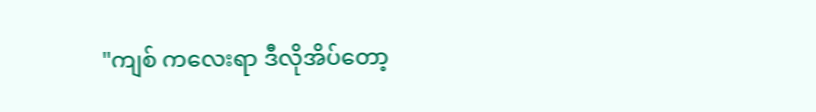"ကျစ် ကလေးရာ ဒီလိုအိပ်တော့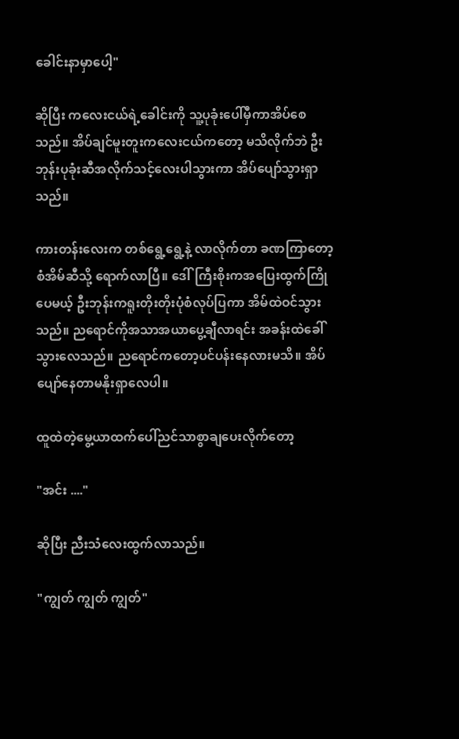ခေါင်းနာမှာပေါ့"

ဆိုပြီး ကလေးငယ်ရဲ့ခေါင်းကို သူ့ပုခုံးပေါ်မှီကာအိပ်စေသည်။ အိပ်ချင်မူးတူးကလေးငယ်ကတော့ မသိလိုက်ဘဲ ဦးဘုန်းပုခုံးဆီအလိုက်သင့်လေးပါသွားကာ အိပ်ပျော်သွားရှာသည်။

ကားတန်းလေးက တစ်ရွေ့ရွေ့နဲ့ လာလိုက်တာ ခဏကြာတော့ စံအိမ်ဆီသို့ ရောက်လာပြီ။ ဒေါ်ကြီးစိုးကအပြေးထွက်ကြိုပေမယ့် ဦးဘုန်းကရူးတိုးတိုးပုံစံလုပ်ပြကာ အိမ်ထဲဝင်သွားသည်။ ညရောင်ကိုအသာအယာပွေ့ချီလာရင်း အခန်းထဲခေါ်သွားလေသည်။ ညရောင်ကတော့ပင်ပန်းနေလားမသိ။ အိပ်ပျော်နေတာမနိုးရှာလေပါ။

ထူထဲတဲ့မွေ့ယာထက်ပေါ်ညင်သာစွာချပေးလိုက်တော့

"အင်း ...."

ဆိုပြီး ညီးသံလေးထွက်လာသည်။

"ကျွတ် ကျွတ် ကျွတ်"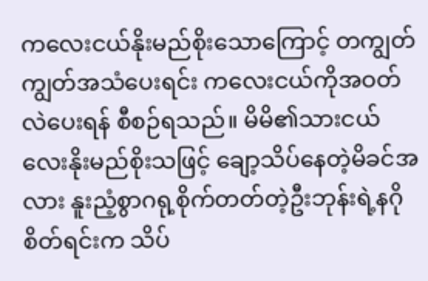ကလေးငယ်နိုးမည်စိုးသောကြောင့် တကျွတ်ကျွတ်အသံပေးရင်း ကလေးငယ်ကိုအဝတ်လဲပေးရန် စီစဉ်ရသည်။ မိမိ၏သားငယ်လေးနိုးမည်စိုးသဖြင့် ချော့သိပ်နေတဲ့မိခင်အလား နူးညံ့စွာဂရု့စိုက်တတ်တဲ့ဦးဘုန်းရဲ့နဂိုစိတ်ရင်းက သိပ်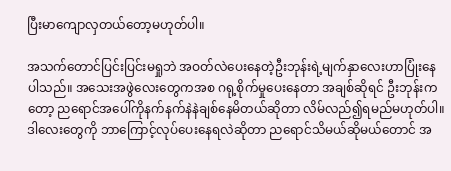ပြီးမာကျောလှတယ်တော့မဟုတ်ပါ။

အသက်တောင်ပြင်းပြင်းမရှုဘဲ အဝတ်လဲပေးနေတဲ့ဦးဘုန်းရဲ့မျက်နှာလေးဟာပြုံးနေပါသည်။ အသေးအဖွဲလေးတွေကအစ ဂရု့စိုက်မှုပေးနေတာ အချစ်ဆိုရင် ဦးဘုန်းကတော့ ညရောင်အပေါ်ကိုနက်နက်နဲနဲချစ်နေမိတယ်ဆိုတာ လိမ်လည်၍ရမည်မဟုတ်ပါ။ ဒါလေးတွေကို ဘာကြောင့်လုပ်ပေးနေရလဲဆိုတာ ညရောင်သိမယ်ဆိုမယ်တောင် အ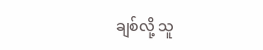ချစ်လို့ သူ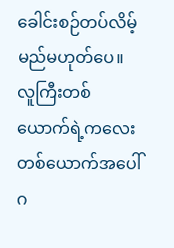ခေါင်းစဉ်တပ်လိမ့်မည်မဟုတ်ပေ။ လူကြီးတစ်ယောက်ရဲ့ကလေးတစ်ယောက်အပေါ်ဂ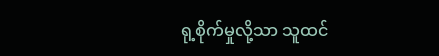ရု့စိုက်မှုလို့သာ သူထင်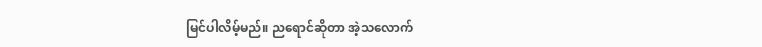မြင်ပါလိမ့်မည်။ ညရောင်ဆိုတာ အဲ့သလောက်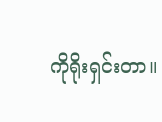ကိုရိုးရှင်းတာ။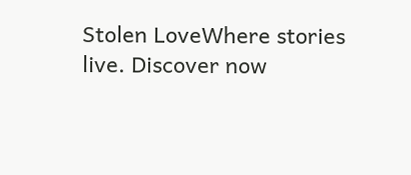Stolen LoveWhere stories live. Discover now